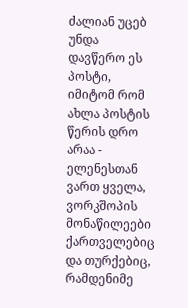ძალიან უცებ უნდა დავწერო ეს პოსტი, იმიტომ რომ ახლა პოსტის წერის დრო არაა - ელენესთან ვართ ყველა, ვორკშოპის მონაწილეები ქართველებიც და თურქებიც, რამდენიმე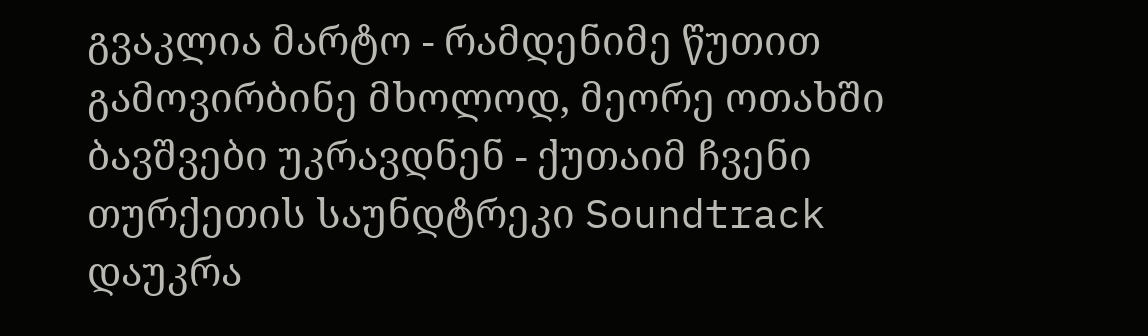გვაკლია მარტო - რამდენიმე წუთით გამოვირბინე მხოლოდ, მეორე ოთახში ბავშვები უკრავდნენ - ქუთაიმ ჩვენი თურქეთის საუნდტრეკი Soundtrack დაუკრა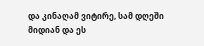და კინაღამ ვიტირე, სამ დღეში მიდიან და ეს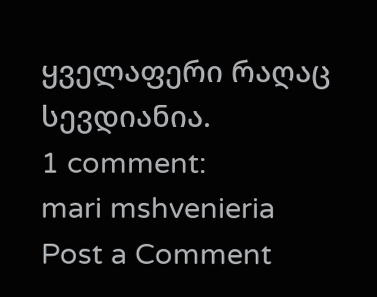ყველაფერი რაღაც სევდიანია.
1 comment:
mari mshvenieria
Post a Comment